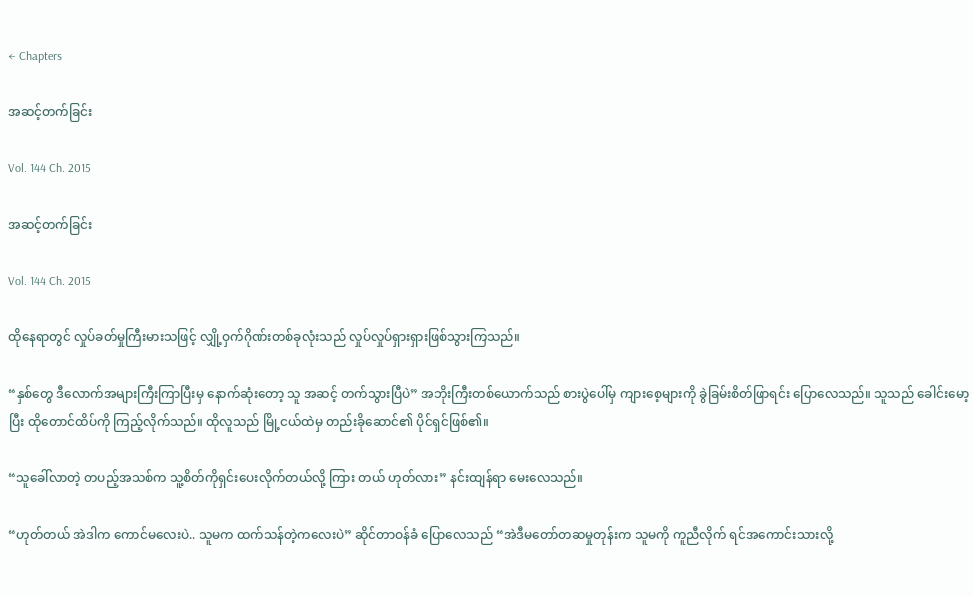← Chapters

အဆင့်တက်ခြင်း

Vol. 144 Ch. 2015

အဆင့်တက်ခြင်း

Vol. 144 Ch. 2015

ထိုနေရာတွင် လှုပ်ခတ်မှုကြီးမားသဖြင့် လျှို့ဝှက်ဂိုဏ်းတစ်ခုလုံးသည် လှုပ်လှုပ်ရှားရှားဖြစ်သွားကြသည်။

“နှစ်တွေ ဒီလောက်အများကြီးကြာပြီးမှ နောက်ဆုံးတော့ သူ အဆင့် တက်သွားပြီပဲ” အဘိုးကြီးတစ်ယောက်သည် စားပွဲပေါ်မှ ကျားစေ့များကို ခွဲခြမ်းစိတ်ဖြာရင်း ပြောလေသည်။ သူသည် ခေါင်းမော့ပြီး ထိုတောင်ထိပ်ကို ကြည့်လိုက်သည်။ ထိုလူသည် မြို့ငယ်ထဲမှ တည်းခိုဆောင်၏ ပိုင်ရှင်ဖြစ်၏။

“သူခေါ်လာတဲ့ တပည့်အသစ်က သူ့စိတ်ကိုရှင်းပေးလိုက်တယ်လို့ ကြား တယ် ဟုတ်လား” နင်းထျန်ရာ မေးလေသည်။

“ဟုတ်တယ် အဲဒါက ကောင်မလေးပဲ.. သူမက ထက်သန်တဲ့ကလေးပဲ” ဆိုင်တာဝန်ခံ ပြောလေသည် “အဲဒီမတော်တဆမှုတုန်းက သူမကို ကူညီလိုက် ရင်အကောင်းသားလို့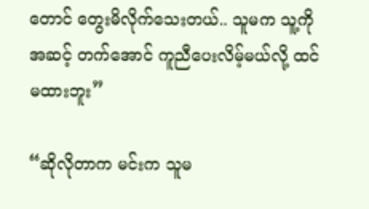တောင် တွေးမိလိုက်သေးတယ်.. သူမက သူ့ကို အဆင့် တက်အောင် ကူညီပေးလိမ့်မယ်လို့ ထင်မထားဘူး”

“ဆိုလိုတာက မင်းက သူမ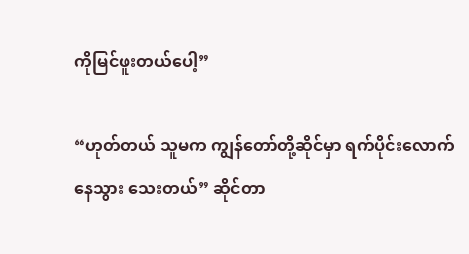ကိုမြင်ဖူးတယ်ပေါ့”

“ဟုတ်တယ် သူမက ကျွန်တော်တို့ဆိုင်မှာ ရက်ပိုင်းလောက် နေသွား သေးတယ်” ဆိုင်တာ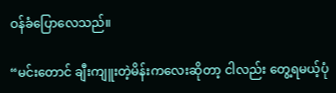ဝန်ခံပြောလေသည်။

“မင်းတောင် ချီးကျူးတဲ့မိန်းကလေးဆိုတာ့ ငါလည်း တွေ့ရမယ့်ပုံ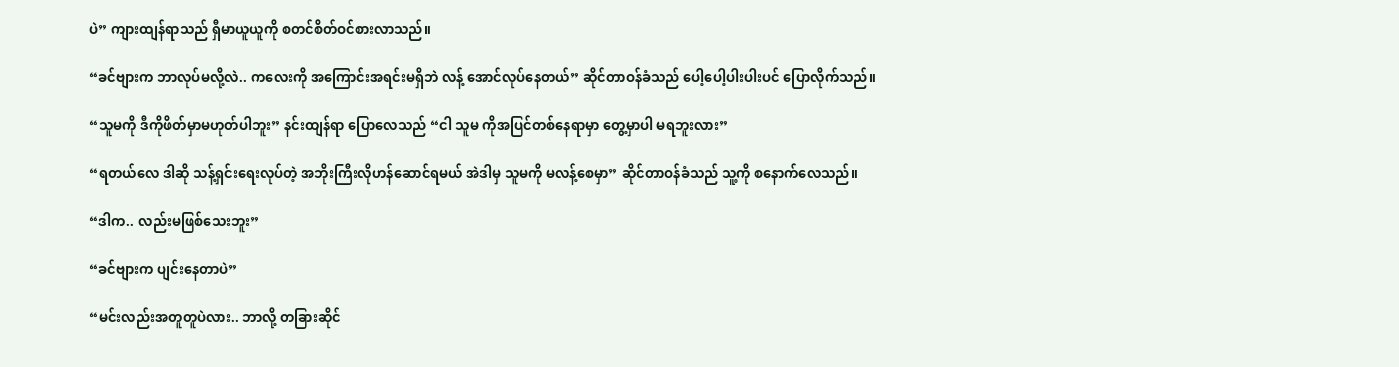ပဲ” ကျားထျန်ရာသည် ရှီမာယူယူကို စတင်စိတ်ဝင်စားလာသည်။

“ခင်ဗျားက ဘာလုပ်မလို့လဲ.. ကလေးကို အကြောင်းအရင်းမရှိဘဲ လန့် အောင်လုပ်နေတယ်” ဆိုင်တာဝန်ခံသည် ပေါ့ပေါ့ပါးပါးပင် ပြောလိုက်သည်။

“သူမကို ဒီကိုဖိတ်မှာမဟုတ်ပါဘူး” နင်းထျန်ရာ ပြောလေသည် “ငါ သူမ ကိုအပြင်တစ်နေရာမှာ တွေ့မှာပါ မရဘူးလား”

“ရတယ်လေ ဒါဆို သန့်ရှင်းရေးလုပ်တဲ့ အဘိုးကြီးလိုဟန်ဆောင်ရမယ် အဲဒါမှ သူမကို မလန့်စေမှာ” ဆိုင်တာဝန်ခံသည် သူ့ကို စနောက်လေသည်။

“ဒါက.. လည်းမဖြစ်သေးဘူး”

“ခင်ဗျားက ပျင်းနေတာပဲ”

“မင်းလည်းအတူတူပဲလား.. ဘာလို့ တခြားဆိုင်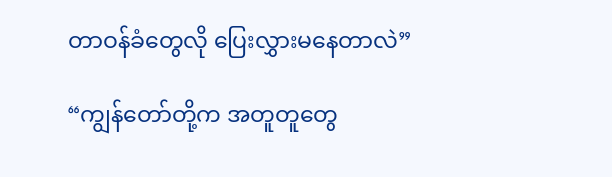တာဝန်ခံတွေလို ပြေးလွှားမနေတာလဲ”

“ကျွန်တော်တို့က အတူတူတွေ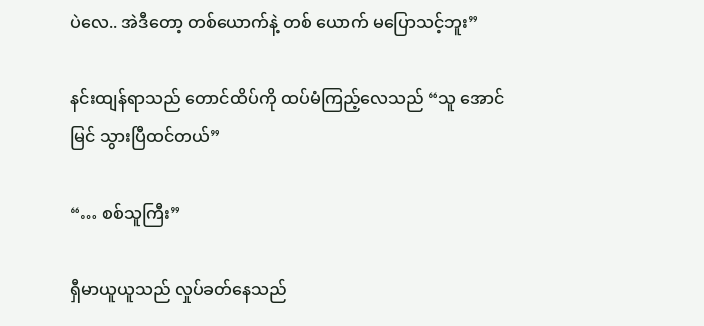ပဲလေ.. အဲဒီတော့ တစ်ယောက်နဲ့ တစ် ယောက် မပြောသင့်ဘူး”

နင်းထျန်ရာသည် တောင်ထိပ်ကို ထပ်မံကြည့်လေသည် “သူ အောင်မြင် သွားပြီထင်တယ်”

“… စစ်သူကြီး”

ရှီမာယူယူသည် လှုပ်ခတ်နေသည်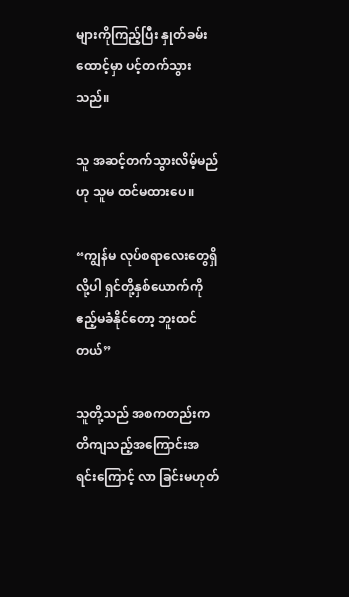များကိုကြည့်ပြီး နှုတ်ခမ်းထောင့်မှာ ပင့်တက်သွားသည်။

သူ အဆင့်တက်သွားလိမ့်မည်ဟု သူမ ထင်မထားပေ။

“ကျွန်မ လုပ်စရာလေးတွေရှိလို့ပါ ရှင်တို့နှစ်ယောက်ကို ဧည့်မခံနိုင်တော့ ဘူးထင်တယ်”

သူတို့သည် အစကတည်းက တိကျသည့်အကြောင်းအရင်းကြောင့် လာ ခြင်းမဟုတ်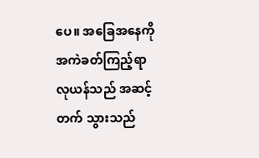ပေ။ အခြေအနေကို အကဲခတ်ကြည့်ရာ လုယန်သည် အဆင့်တက် သွားသည်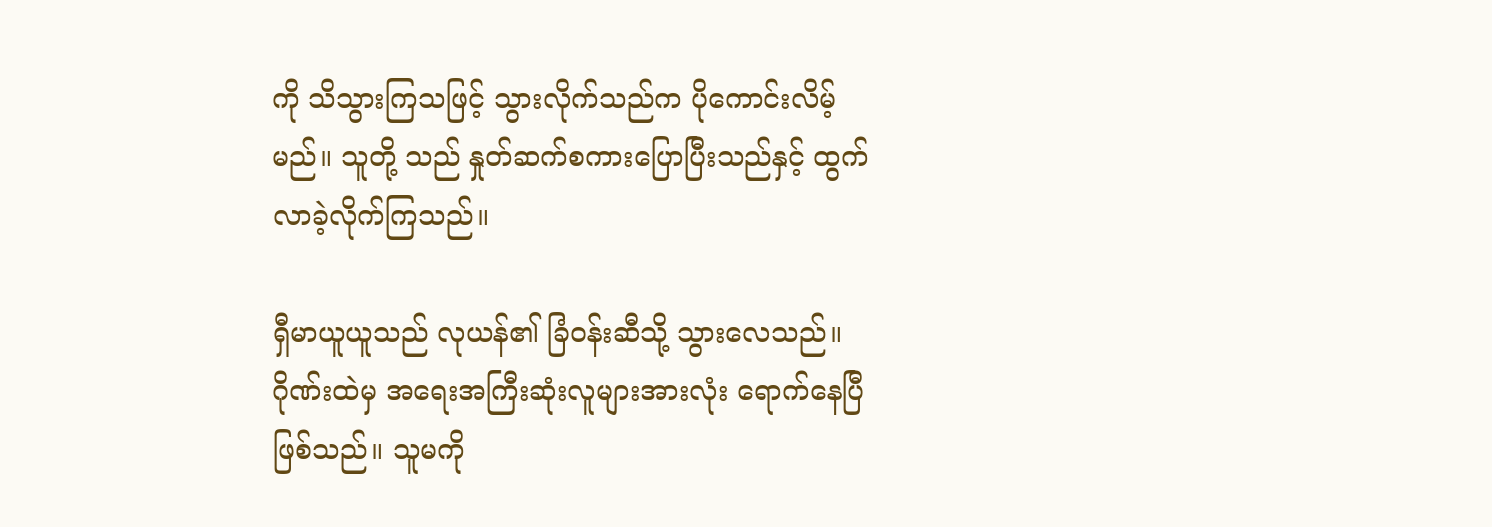ကို သိသွားကြသဖြင့် သွားလိုက်သည်က ပိုကောင်းလိမ့်မည်။ သူတို့ သည် နှုတ်ဆက်စကားပြောပြီးသည်နှင့် ထွက်လာခဲ့လိုက်ကြသည်။

ရှီမာယူယူသည် လုယန်၏ ခြံဝန်းဆီသို့ သွားလေသည်။ ဂိုဏ်းထဲမှ အရေးအကြီးဆုံးလူများအားလုံး ရောက်နေပြီဖြစ်သည်။ သူမကို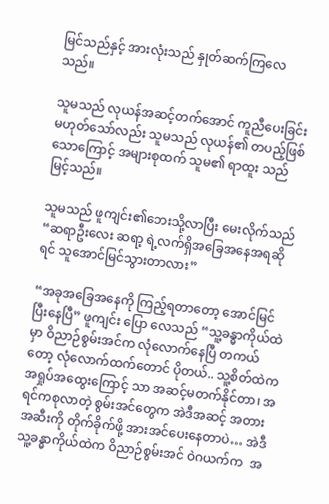မြင်သည်နှင့် အားလုံးသည် နှုတ်ဆက်ကြလေသည်။

သူမသည် လုယန်အဆင့်တက်အောင် ကူညီပေးခြင်းမဟုတ်သော်လည်း သူမသည် လုယန်၏ တပည့်ဖြစ်သောကြောင့် အများစုထက် သူမ၏ ရာထူး သည် မြင့်သည်။

သူမသည် ဖူကျင်း၏ဘေးသို့လာပြီး မေးလိုက်သည် “ဆရာဦးလေး ဆရာ့ ရဲ့လက်ရှိအခြေအနေအရဆိုရင် သူအောင်မြင်သွားတာလား”

“အခုအခြေအနေကို ကြည့်ရတာတော့ အောင်မြင်ပြီးနေပြီ” ဖူကျင်း ပြော လေသည် “သူ့ခန္ဓာကိုယ်ထဲမှာ ဝိညာဉ်စွမ်းအင်က လုံလောက်နေပြီ တကယ် တော့ လုံလောက်ထက်တောင် ပိုတယ်.. သူ့စိတ်ထဲက အရှုပ်အထွေးကြောင့် သာ အဆင့်မတက်နိုင်တာ၊ အရင်ကစုလာတဲ့ စွမ်းအင်တွေက အဲဒီအဆင့် အတားအဆီးကို တိုက်ခိုက်ဖို့ အားအင်ပေးနေတာပဲ… အဲဒီသူ့ခန္ဓာကိုယ်ထဲက ဝိညာဉ်စွမ်းအင် ဝဲဂယက်က  အ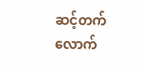ဆင့်တက်လောက်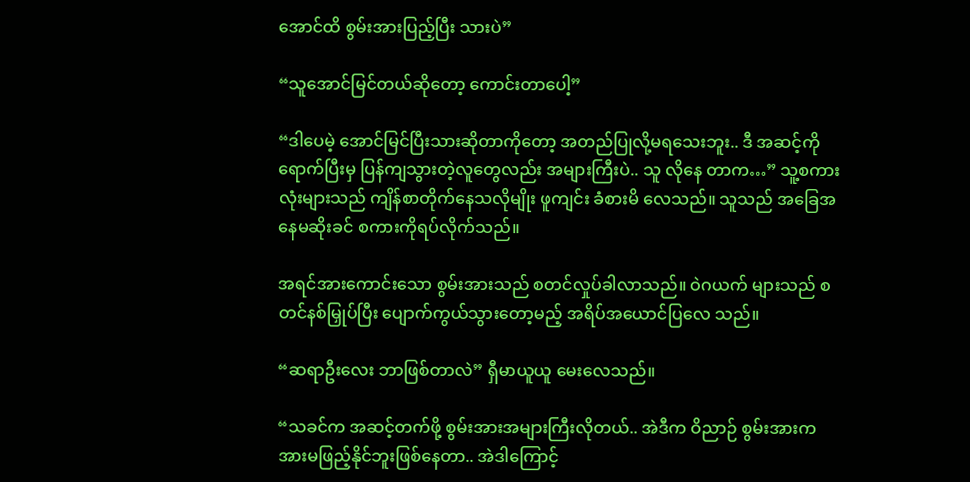အောင်ထိ စွမ်းအားပြည့်ပြီး သားပဲ”

“သူအောင်မြင်တယ်ဆိုတော့ ကောင်းတာပေါ့”

“ဒါပေမဲ့ အောင်မြင်ပြီးသားဆိုတာကိုတော့ အတည်ပြုလို့မရသေးဘူး.. ဒီ အဆင့်ကိုရောက်ပြီးမှ ပြန်ကျသွားတဲ့လူတွေလည်း အများကြီးပဲ.. သူ လိုနေ တာက…” သူ့စကားလုံးများသည် ကျိန်စာတိုက်နေသလိုမျိုး ဖူကျင်း ခံစားမိ လေသည်။ သူသည် အခြေအနေမဆိုးခင် စကားကိုရပ်လိုက်သည်။

အရင်အားကောင်းသော စွမ်းအားသည် စတင်လှုပ်ခါလာသည်။ ဝဲဂယက် များသည် စတင်နစ်မြှုပ်ပြီး ပျောက်ကွယ်သွားတော့မည့် အရိပ်အယောင်ပြလေ သည်။

“ဆရာဦးလေး ဘာဖြစ်တာလဲ” ရှီမာယူယူ မေးလေသည်။

“သခင်က အဆင့်တက်ဖို့ စွမ်းအားအများကြီးလိုတယ်.. အဲဒီက ဝိညာဉ် စွမ်းအားက အားမဖြည့်နိုင်ဘူးဖြစ်နေတာ.. အဲဒါကြောင့်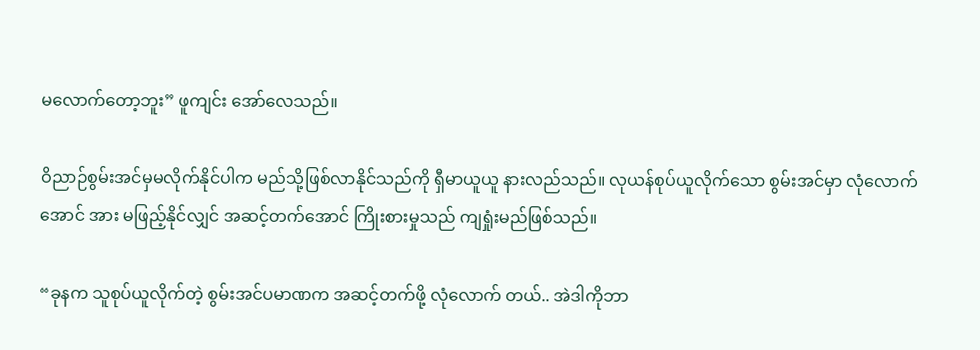မလောက်တော့ဘူး” ဖူကျင်း အော်လေသည်။

ဝိညာဉ်စွမ်းအင်မှမလိုက်နိုင်ပါက မည်သို့ဖြစ်လာနိုင်သည်ကို ရှီမာယူယူ နားလည်သည်။ လုယန်စုပ်ယူလိုက်သော စွမ်းအင်မှာ လုံလောက်အောင် အား မဖြည့်နိုင်လျှင် အဆင့်တက်အောင် ကြိုးစားမှုသည် ကျရှုံးမည်ဖြစ်သည်။

“ခုနက သူစုပ်ယူလိုက်တဲ့ စွမ်းအင်ပမာဏက အဆင့်တက်ဖို့ လုံလောက် တယ်.. အဲဒါကိုဘာ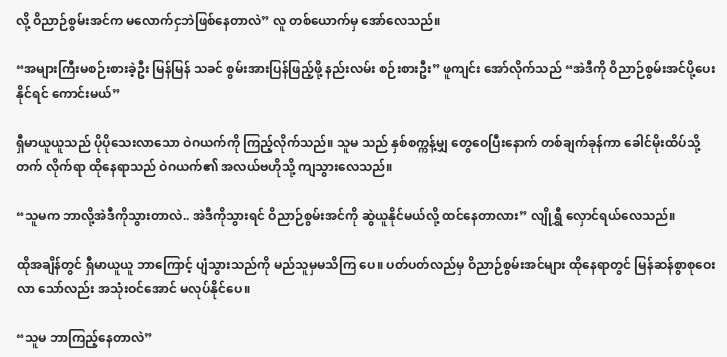လို့ ဝိညာဉ်စွမ်းအင်က မလောက်ငှဘဲဖြစ်နေတာလဲ” လူ တစ်ယောက်မှ အော်လေသည်။

“အများကြီးမစဉ်းစားခဲ့ဦး မြန်မြန် သခင် စွမ်းအားပြန်ဖြည့်ဖို့ နည်းလမ်း စဉ်းစားဦး” ဖူကျင်း အော်လိုက်သည် “အဲဒီကို ဝိညာဉ်စွမ်းအင်ပို့ပေးနိုင်ရင် ကောင်းမယ်”

ရှီမာယူယူသည် ပိုပိုသေးလာသော ဝဲဂယက်ကို ကြည့်လိုက်သည်။ သူမ သည် နှစ်စက္ကန့်မျှ တွေဝေပြီးနောက် တစ်ချက်ခုန်ကာ ခေါင်မိုးထိပ်သို့ တက် လိုက်ရာ ထိုနေရာသည် ဝဲဂယက်၏ အလယ်ဗဟိုသို့ ကျသွားလေသည်။

“သူမက ဘာလို့အဲဒီကိုသွားတာလဲ.. အဲဒီကိုသွားရင် ဝိညာဉ်စွမ်းအင်ကို ဆွဲယူနိုင်မယ်လို့ ထင်နေတာလား” လျိုရွှီ လှောင်ရယ်လေသည်။

ထိုအချိန်တွင် ရှီမာယူယူ ဘာကြောင့် ပျံသွားသည်ကို မည်သူမှမသိကြ ပေ။ ပတ်ပတ်လည်မှ ဝိညာဉ်စွမ်းအင်များ ထိုနေရာတွင် မြန်ဆန်စွာစုဝေးလာ သော်လည်း အသုံးဝင်အောင် မလုပ်နိုင်ပေ။

“သူမ ဘာကြည့်နေတာလဲ”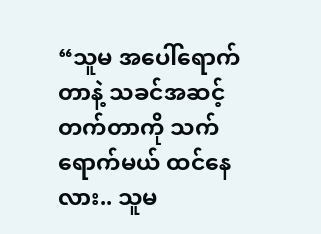“သူမ အပေါ်ရောက်တာနဲ့ သခင်အဆင့်တက်တာကို သက်ရောက်မယ် ထင်နေလား.. သူမ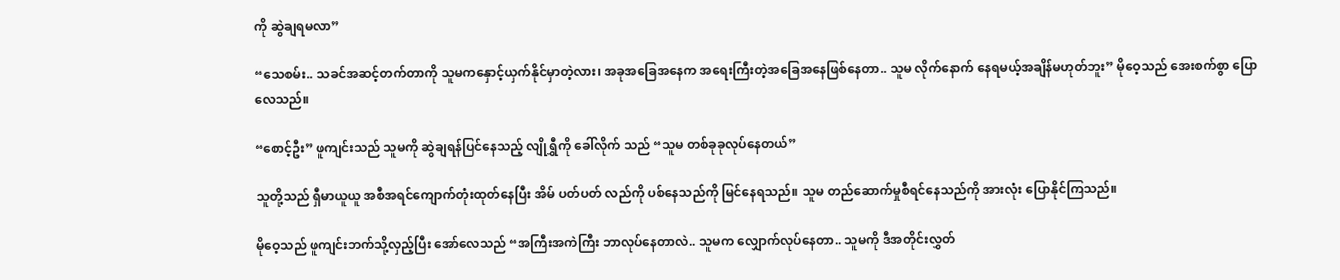ကို ဆွဲချရမလာ”

“သေစမ်း.. သခင်အဆင့်တက်တာကို သူမကနှောင့်ယှက်နိုင်မှာတဲ့လား၊ အခုအခြေအနေက အရေးကြီးတဲ့အခြေအနေဖြစ်နေတာ.. သူမ လိုက်နောက် နေရမယ့်အချိန်မဟုတ်ဘူး” မိုဝေ့သည် အေးစက်စွာ ပြောလေသည်။

“စောင့်ဦး” ဖူကျင်းသည် သူမကို ဆွဲချရန်ပြင်နေသည့် လျိုရွှီကို ခေါ်လိုက် သည် “သူမ တစ်ခုခုလုပ်နေတယ်”

သူတို့သည် ရှီမာယူယူ အစီအရင်ကျောက်တုံးထုတ်နေပြီး အိမ် ပတ်ပတ် လည်ကို ပစ်နေသည်ကို မြင်နေရသည်။ သူမ တည်ဆောက်မှုစီရင်နေသည်ကို အားလုံး ပြောနိုင်ကြသည်။

မိုဝေ့သည် ဖူကျင်းဘက်သို့လှည့်ပြီး အော်လေသည် “အကြီးအကဲကြီး ဘာလုပ်နေတာလဲ.. သူမက လျှောက်လုပ်နေတာ.. သူမကို ဒီအတိုင်းလွှတ်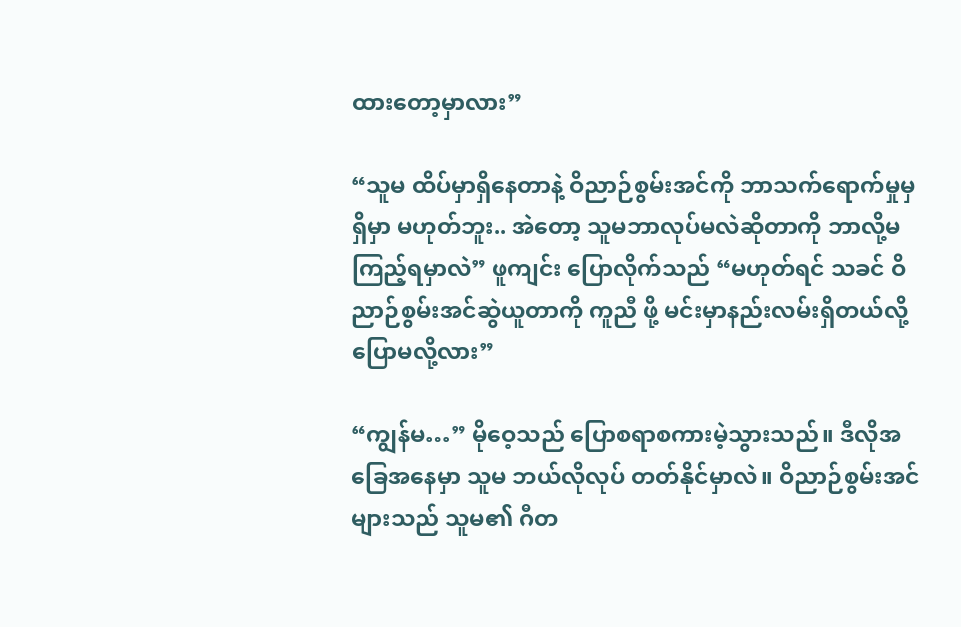ထားတော့မှာလား”

“သူမ ထိပ်မှာရှိနေတာနဲ့ ဝိညာဉ်စွမ်းအင်ကို ဘာသက်ရောက်မှုမှရှိမှာ မဟုတ်ဘူး.. အဲတော့ သူမဘာလုပ်မလဲဆိုတာကို ဘာလို့မကြည့်ရမှာလဲ” ဖူကျင်း ပြောလိုက်သည် “မဟုတ်ရင် သခင် ဝိညာဉ်စွမ်းအင်ဆွဲယူတာကို ကူညီ ဖို့ မင်းမှာနည်းလမ်းရှိတယ်လို့ ပြောမလို့လား”

“ကျွန်မ…” မိုဝေ့သည် ပြောစရာစကားမဲ့သွားသည်။ ဒီလိုအခြေအနေမှာ သူမ ဘယ်လိုလုပ် တတ်နိုင်မှာလဲ။ ဝိညာဉ်စွမ်းအင်များသည် သူမ၏ ဂီတ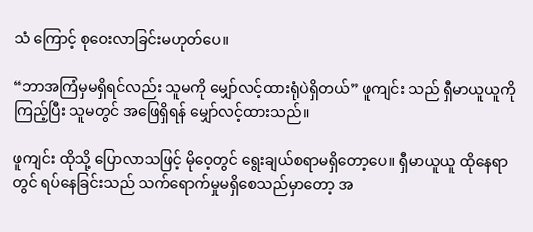သံ ကြောင့် စုဝေးလာခြင်းမဟုတ်ပေ။

“ဘာအကြံမှမရှိရင်လည်း သူမကို မျှော်လင့်ထားရုံပဲရှိတယ်” ဖူကျင်း သည် ရှီမာယူယူကို ကြည့်ပြီး သူမတွင် အဖြေရှိရန် မျှော်လင့်ထားသည်။

ဖူကျင်း ထိုသို့ ပြောလာသဖြင့် မိုဝေ့တွင် ရွေးချယ်စရာမရှိတော့ပေ။ ရှီမာယူယူ ထိုနေရာတွင် ရပ်နေခြင်းသည် သက်ရောက်မှုမရှိစေသည်မှာတော့ အ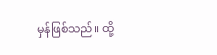မှန်ဖြစ်သည်။ ထို့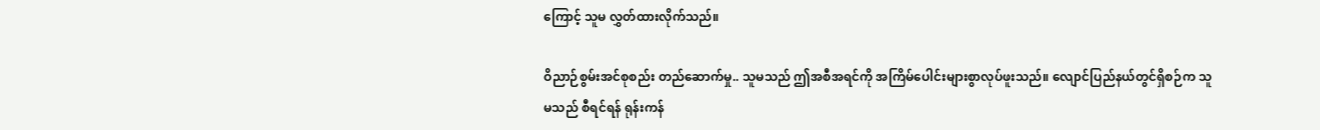ကြောင့် သူမ လွှတ်ထားလိုက်သည်။

ဝိညာဉ်စွမ်းအင်စုစည်း တည်ဆောက်မှု.. သူမသည် ဤအစီအရင်ကို အကြိမ်ပေါင်းများစွာလုပ်ဖူးသည်။ လျောင်ပြည်နယ်တွင်ရှိစဉ်က သူမသည် စီရင်ရန် ရုန်းကန်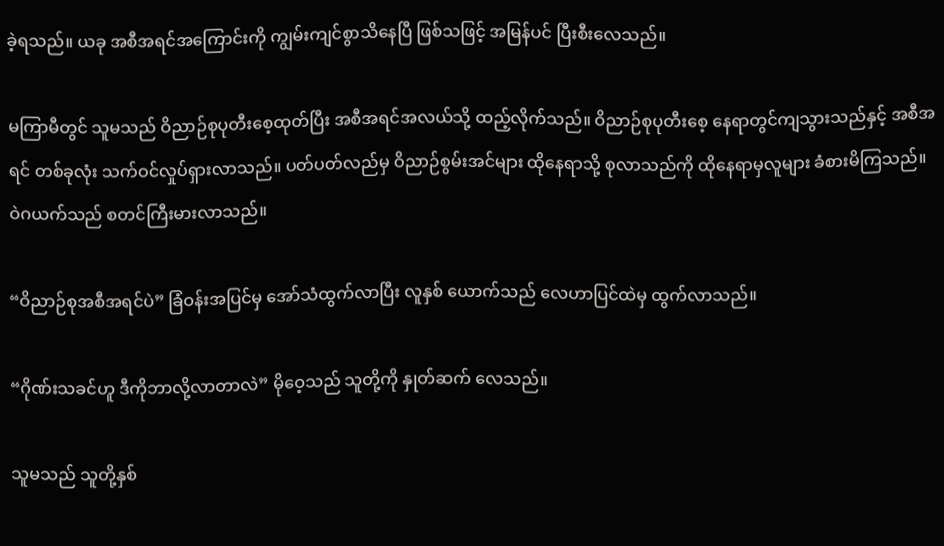ခဲ့ရသည်။ ယခု အစီအရင်အကြောင်းကို ကျွမ်းကျင်စွာသိနေပြီ ဖြစ်သဖြင့် အမြန်ပင် ပြီးစီးလေသည်။

မကြာမီတွင် သူမသည် ဝိညာဉ်စုပုတီးစေ့ထုတ်ပြီး အစီအရင်အလယ်သို့ ထည့်လိုက်သည်။ ဝိညာဉ်စုပုတီးစေ့ နေရာတွင်ကျသွားသည်နှင့် အစီအရင် တစ်ခုလုံး သက်ဝင်လှုပ်ရှားလာသည်။ ပတ်ပတ်လည်မှ ဝိညာဉ်စွမ်းအင်များ ထိုနေရာသို့ စုလာသည်ကို ထိုနေရာမှလူများ ခံစားမိကြသည်။ ဝဲဂယက်သည် စတင်ကြီးမားလာသည်။

“ဝိညာဉ်စုအစီအရင်ပဲ” ခြံဝန်းအပြင်မှ အော်သံထွက်လာပြီး လူနှစ် ယောက်သည် လေဟာပြင်ထဲမှ ထွက်လာသည်။

“ဂိုဏ်းသခင်ဟူ ဒီကိုဘာလို့လာတာလဲ” မိုဝေ့သည် သူတို့ကို နှုတ်ဆက် လေသည်။

သူမသည် သူတို့နှစ်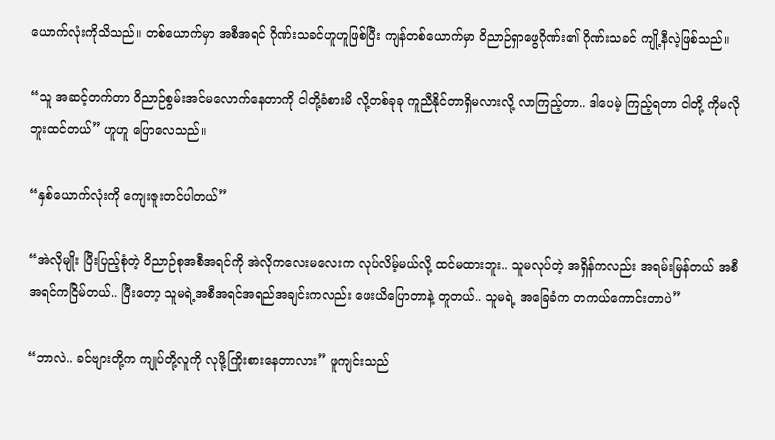ယောက်လုံးကိုသိသည်။ တစ်ယောက်မှာ အစီအရင် ဂိုဏ်းသခင်ဟူဟူဖြစ်ပြီး ကျန်တစ်ယောက်မှာ ဝိညာဉ်ရှာဖွေဂိုဏ်း၏ ဂိုဏ်းသခင် ကျို့နီလဲ့ဖြစ်သည်။

“သူ အဆင့်တက်တာ ဝိညာဉ်စွမ်းအင်မလောက်နေတာကို ငါတို့ခံစားမိ လို့တစ်ခုခု ကူညီနိုင်တာရှိမလားလို့ လာကြည့်တာ.. ဒါပေမဲ့ ကြည့်ရတာ ငါတို့ ကိုမလိုဘူးထင်တယ်” ဟူဟူ ပြောလေသည်။

“နှစ်ယောက်လုံးကို ကျေးဇူးတင်ပါတယ်”

“အဲလိုမျိုး ပြီးပြည့်စုံတဲ့ ဝိညာဉ်စုအစီအရင်ကို အဲလိုကလေးမလေးက လုပ်လိမ့်မယ်လို့ ထင်မထားဘူး.. သူမလုပ်တဲ့ အရှိန်ကလည်း အရမ်းမြန်တယ် အစီအရင်ကငြိမ်တယ်.. ပြီးတော့ သူမရဲ့အစီအရင်အရည်အချင်းကလည်း ဖေးယိပြောတာနဲ့ တူတယ်.. သူမရဲ့ အခြေခံက တကယ်ကောင်းတာပဲ”

“ဘာလဲ.. ခင်ဗျားတို့က ကျုပ်တို့လူကို လုဖို့ကြိုးစားနေတာလား” ဖူကျင်းသည်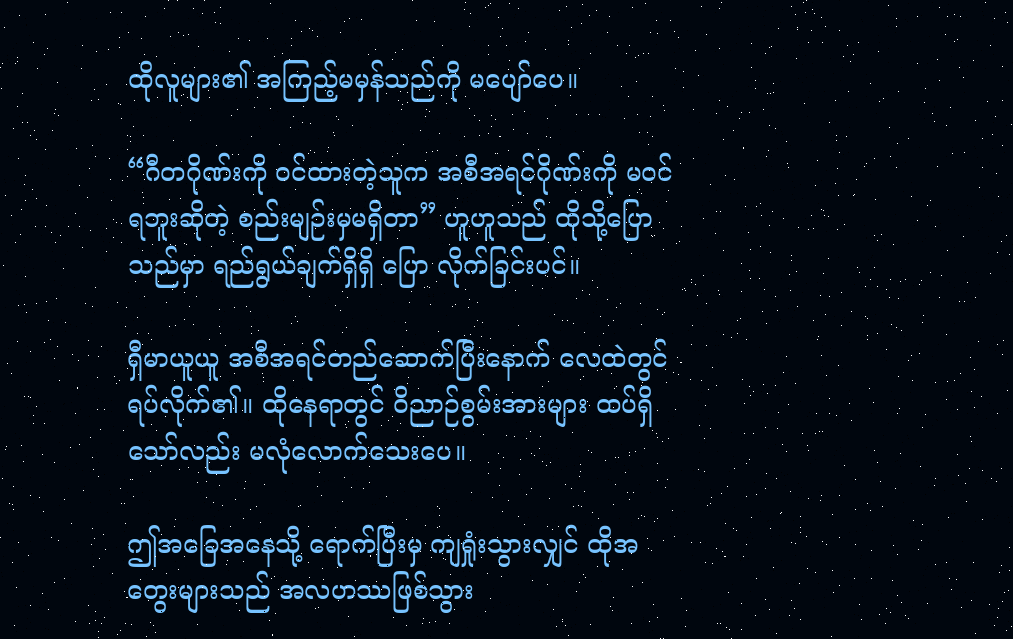ထိုလူများ၏ အကြည့်မမှန်သည်ကို မပျော်ပေ။

“ဂီတဂိုဏ်းကို ဝင်ထားတဲ့သူက အစီအရင်ဂိုဏ်းကို မဝင်ရဘူးဆိုတဲ့ စည်းမျဉ်းမှမရှိတာ” ဟူဟူသည် ထိုသို့ပြောသည်မှာ ရည်ရွယ်ချက်ရှိရှိ ပြော လိုက်ခြင်းပင်။

ရှီမာယူယူ အစီအရင်တည်ဆောက်ပြီးနောက် လေထဲတွင်ရပ်လိုက်၏။ ထိုနေရာတွင် ဝိညာဉ်စွမ်းအားများ ထပ်ရှိသော်လည်း မလုံလောက်သေးပေ။

ဤအခြေအနေသို့ ရောက်ပြီးမှ ကျရှုံးသွားလျှင် ထိုအတွေးများသည် အလဟဿဖြစ်သွား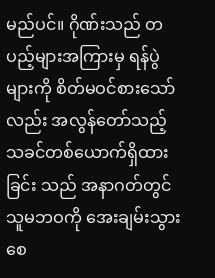မည်ပင်။ ဂိုဏ်းသည် တပည့်များအကြားမှ ရန်ပွဲများကို စိတ်မဝင်စားသော်လည်း အလွန်တော်သည့် သခင်တစ်ယောက်ရှိထားခြင်း သည် အနာဂတ်တွင် သူမဘဝကို အေးချမ်းသွားစေ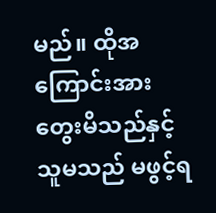မည်။ ထိုအကြောင်းအား တွေးမိသည်နှင့် သူမသည် မဖွင့်ရ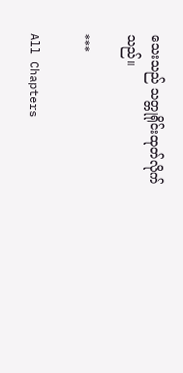သေးသည် သတ္တုရိုင်းထုတ်လိုက်သည်။

***

All Chapters